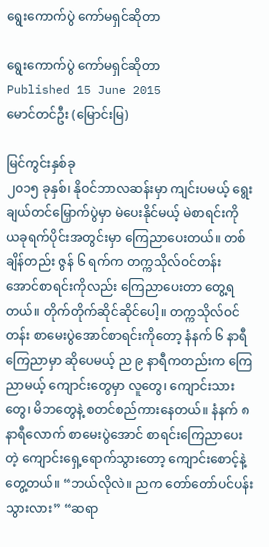ရွေးကောက်ပွဲ ကော်မရှင်ဆိုတာ

ရွေးကောက်ပွဲ ကော်မရှင်ဆိုတာ
Published 15 June 2015
မောင်တင်ဦး (မြောင်းမြ)

မြင်ကွင်းနှစ်ခု
၂၀၁၅ ခုနှစ်၊ နိုဝင်ဘာလဆန်းမှာ ကျင်းပမယ့် ရွေးချယ်တင်မြှောက်ပွဲမှာ မဲပေးနိုင်မယ့် မဲစာရင်းကို ယခုရက်ပိုင်းအတွင်းမှာ ကြေညာပေးတယ်။ တစ်ချိန်တည်း ဇွန် ၆ ရက်က တက္ကသိုလ်ဝင်တန်း အောင်စာရင်းကိုလည်း ကြေညာပေးတာ တွေ့ရတယ်။ တိုက်တိုက်ဆိုင်ဆိုင်ပေါ့။ တက္ကသိုလ်ဝင်တန်း စာမေးပွဲအောင်စာရင်းကိုတော့ နံနက် ၆ နာရီ ကြေညာမှာ ဆိုပေမယ့် ည ၉ နာရီကတည်းက ကြေညာမယ့် ကျောင်းတွေမှာ လူတွေ၊ ကျောင်းသားတွေ၊ မိဘတွေနဲ့ စတင်စည်ကားနေတယ်။ နံနက် ၈ နာရီလောက် စာမေးပွဲအောင် စာရင်းကြေညာပေးတဲ့ ကျောင်းရှေ့ရောက်သွားတော့ ကျောင်းစောင့်နဲ့ တွေ့တယ်။ “ဘယ်လိုလဲ။ ညက တော်တော်ပင်ပန်းသွားလား” “ဆရာ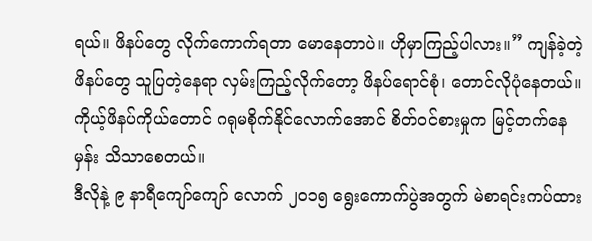ရယ်။ ဖိနပ်တွေ လိုက်ကောက်ရတာ မောနေတာပဲ။ ဟိုမှာကြည့်ပါလား။” ကျန်ခဲ့တဲ့ဖိနပ်တွေ သူပြတဲ့နေရာ လှမ်းကြည့်လိုက်တော့ ဖိနပ်ရောင်စုံ၊ တောင်လိုပုံနေတယ်။ ကိုယ့်ဖိနပ်ကိုယ်တောင် ဂရုမစိုက်နိုင်လောက်အောင် စိတ်ဝင်စားမှုက မြင့်တက်နေမှန်း သိသာစေတယ်။
ဒီလိုနဲ့ ၉ နာရီကျော်ကျော် လောက် ၂၀၁၅ ရွေးကောက်ပွဲအတွက် မဲစာရင်းကပ်ထား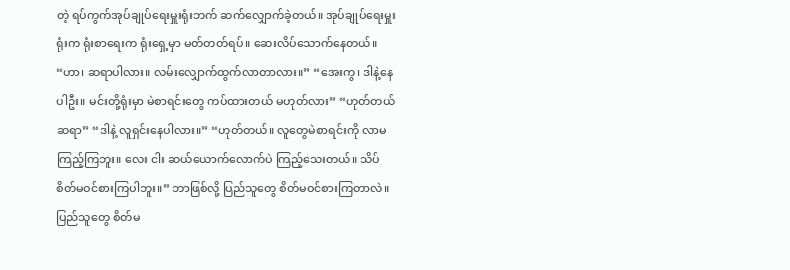တဲ့ ရပ်ကွက်အုပ်ချုပ်ရေးမှူးရုံးဘက် ဆက်လျှောက်ခဲ့တယ်။ အုပ်ချုပ်ရေးမှူးရုံးက ရုံးစာရေးက ရုံးရှေ့မှာ မတ်တတ်ရပ်။ ဆေးလိပ်သောက်နေတယ်။ “ဟာ၊ ဆရာပါလား။ လမ်းလျှောက်ထွက်လာတာလား။” “အေးကွ၊ ဒါနဲ့နေပါဦး။ မင်းတို့ရုံးမှာ မဲစာရင်းတွေ ကပ်ထားတယ် မဟုတ်လား” “ဟုတ်တယ် ဆရာ” “ဒါနဲ့ လူရှင်းနေပါလား။” “ဟုတ်တယ်။ လူတွေမဲစာရင်းကို လာမကြည့်ကြဘူး။ လေး ငါး ဆယ်ယောက်လောက်ပဲ ကြည့်သေးတယ်။ သိပ်စိတ်မဝင်စားကြပါဘူး။” ဘာဖြစ်လို့ ပြည်သူတွေ စိတ်မဝင်စားကြတာလဲ။ ပြည်သူတွေ စိတ်မ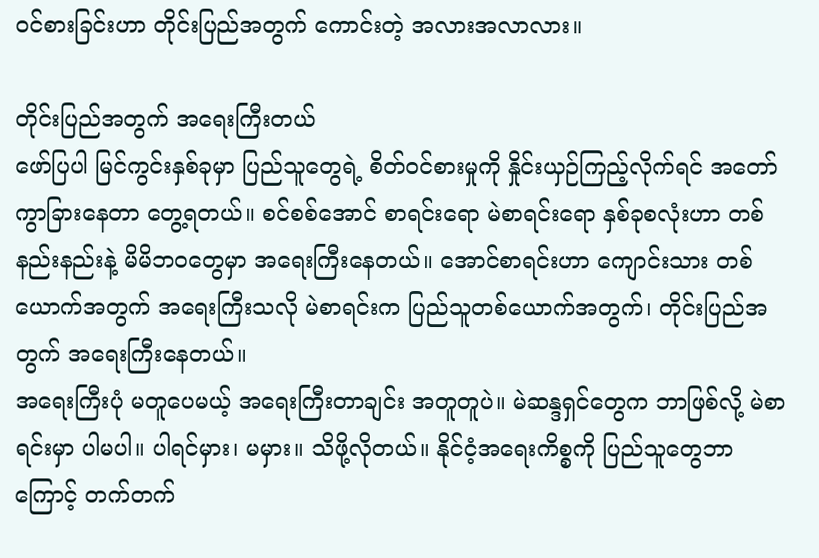ဝင်စားခြင်းဟာ တိုင်းပြည်အတွက် ကောင်းတဲ့ အလားအလာလား။

တိုင်းပြည်အတွက် အရေးကြီးတယ်
ဖော်ပြပါ မြင်ကွင်းနှစ်ခုမှာ ပြည်သူတွေရဲ့ စိတ်ဝင်စားမှုကို နှိုင်းယှဉ်ကြည့်လိုက်ရင် အတော်ကွာခြားနေတာ တွေ့ရတယ်။ စင်စစ်အောင် စာရင်းရော မဲစာရင်းရော နှစ်ခုစလုံးဟာ တစ်နည်းနည်းနဲ့ မိမိဘဝတွေမှာ အရေးကြီးနေတယ်။ အောင်စာရင်းဟာ ကျောင်းသား တစ်ယောက်အတွက် အရေးကြီးသလို မဲစာရင်းက ပြည်သူတစ်ယောက်အတွက်၊ တိုင်းပြည်အတွက် အရေးကြီးနေတယ်။
အရေးကြီးပုံ မတူပေမယ့် အရေးကြီးတာချင်း အတူတူပဲ။ မဲဆန္ဒရှင်တွေက ဘာဖြစ်လို့ မဲစာရင်းမှာ ပါမပါ။ ပါရင်မှား၊ မမှား။ သိဖို့လိုတယ်။ နိုင်ငံ့အရေးကိစ္စကို ပြည်သူတွေဘာကြောင့် တက်တက်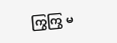ကြွကြွ မ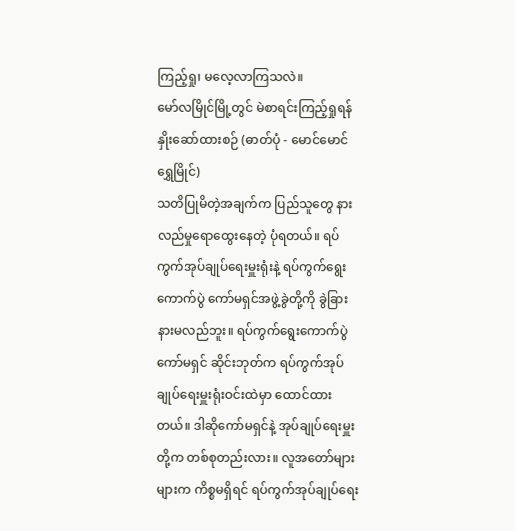ကြည့်ရှု၊ မလေ့လာကြသလဲ။
မော်လမြိုင်မြို့တွင် မဲစာရင်းကြည့်ရှုရန် နှိုးဆော်ထားစဉ် (ဓာတ်ပုံ - မောင်မောင်ရွှေမြိုင်)
သတိပြုမိတဲ့အချက်က ပြည်သူတွေ နားလည်မှုရောထွေးနေတဲ့ ပုံရတယ်။ ရပ်ကွက်အုပ်ချုပ်ရေးမှူးရုံးနဲ့ ရပ်ကွက်ရွေးကောက်ပွဲ ကော်မရှင်အဖွဲ့ခွဲတို့ကို ခွဲခြားနားမလည်ဘူး။ ရပ်ကွက်ရွေးကောက်ပွဲ ကော်မရှင် ဆိုင်းဘုတ်က ရပ်ကွက်အုပ်ချုပ်ရေးမှူးရုံးဝင်းထဲမှာ ထောင်ထားတယ်။ ဒါဆိုကော်မရှင်နဲ့ အုပ်ချုပ်ရေးမှူးတို့က တစ်စုတည်းလား။ လူအတော်များများက ကိစ္စမရှိရင် ရပ်ကွက်အုပ်ချုပ်ရေး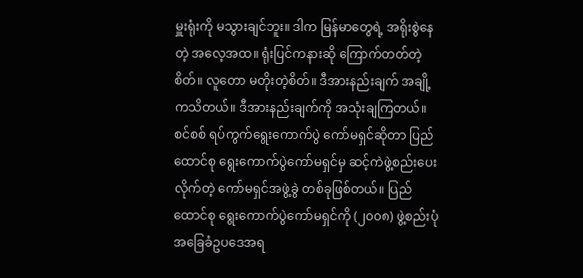မှူးရုံးကို မသွားချင်ဘူး။ ဒါက မြန်မာတွေရဲ့ အရိုးစွဲနေတဲ့ အလေ့အထ။ ရုံးပြင်ကနားဆို ကြောက်တတ်တဲ့စိတ်။ လူတော မတိုးတဲ့စိတ်။ ဒီအားနည်းချက် အချို့ကသိတယ်။ ဒီအားနည်းချက်ကို အသုံးချကြတယ်။
စင်စစ် ရပ်ကွက်ရွေးကောက်ပွဲ ကော်မရှင်ဆိုတာ ပြည်ထောင်စု ရွေးကောက်ပွဲကော်မရှင်မှ ဆင့်ကဲဖွဲ့စည်းပေးလိုက်တဲ့ ကော်မရှင်အဖွဲ့ခွဲ တစ်ခုဖြစ်တယ်။ ပြည်ထောင်စု ရွေးကောက်ပွဲကော်မရှင်ကို (၂၀၀၈) ဖွဲ့စည်းပုံ အခြေခံဥပဒေအရ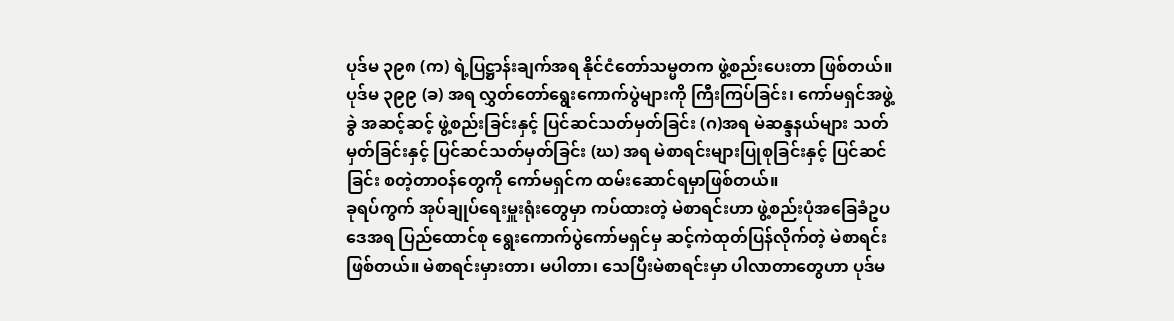ပုဒ်မ ၃၉၈ (က) ရဲ့ပြဋ္ဌာန်းချက်အရ နိုင်ငံတော်သမ္မတက ဖွဲ့စည်းပေးတာ ဖြစ်တယ်။ ပုဒ်မ ၃၉၉ (ခ) အရ လွှတ်တော်ရွေးကောက်ပွဲများကို ကြီးကြပ်ခြင်း၊ ကော်မရှင်အဖွဲ့ခွဲ အဆင့်ဆင့် ဖွဲ့စည်းခြင်းနှင့် ပြင်ဆင်သတ်မှတ်ခြင်း (ဂ)အရ မဲဆန္ဒနယ်များ သတ်မှတ်ခြင်းနှင့် ပြင်ဆင်သတ်မှတ်ခြင်း (ဃ) အရ မဲစာရင်းများပြုစုခြင်းနှင့် ပြင်ဆင်ခြင်း စတဲ့တာဝန်တွေကို ကော်မရှင်က ထမ်းဆောင်ရမှာဖြစ်တယ်။
ခုရပ်ကွက် အုပ်ချုပ်ရေးမှူးရုံးတွေမှာ ကပ်ထားတဲ့ မဲစာရင်းဟာ ဖွဲ့စည်းပုံအခြေခံဥပဒေအရ ပြည်ထောင်စု ရွေးကောက်ပွဲကော်မရှင်မှ ဆင့်ကဲထုတ်ပြန်လိုက်တဲ့ မဲစာရင်းဖြစ်တယ်။ မဲစာရင်းမှားတာ၊ မပါတာ၊ သေပြီးမဲစာရင်းမှာ ပါလာတာတွေဟာ ပုဒ်မ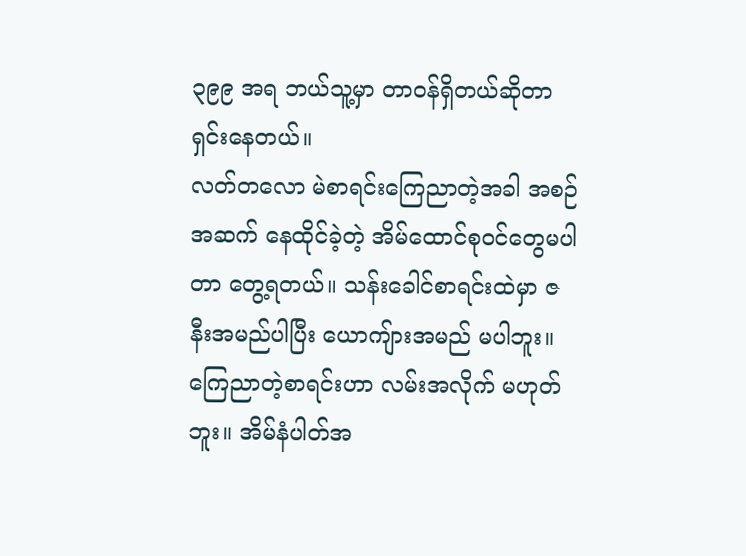၃၉၉ အရ ဘယ်သူ့မှာ တာဝန်ရှိတယ်ဆိုတာ ရှင်းနေတယ်။
လတ်တလော မဲစာရင်းကြေညာတဲ့အခါ အစဉ်အဆက် နေထိုင်ခဲ့တဲ့ အိမ်ထောင်စုဝင်တွေမပါတာ တွေ့ရတယ်။ သန်းခေါင်စာရင်းထဲမှာ ဇနီးအမည်ပါပြီး ယောကျ်ားအမည် မပါဘူး။ ကြေညာတဲ့စာရင်းဟာ လမ်းအလိုက် မဟုတ်ဘူး။ အိမ်နံပါတ်အ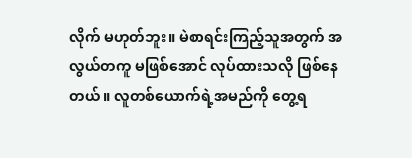လိုက် မဟုတ်ဘူး။ မဲစာရင်းကြည့်သူအတွက် အလွယ်တကူ မဖြစ်အောင် လုပ်ထားသလို ဖြစ်နေတယ်။ လူတစ်ယောက်ရဲ့အမည်ကို တွေ့ရ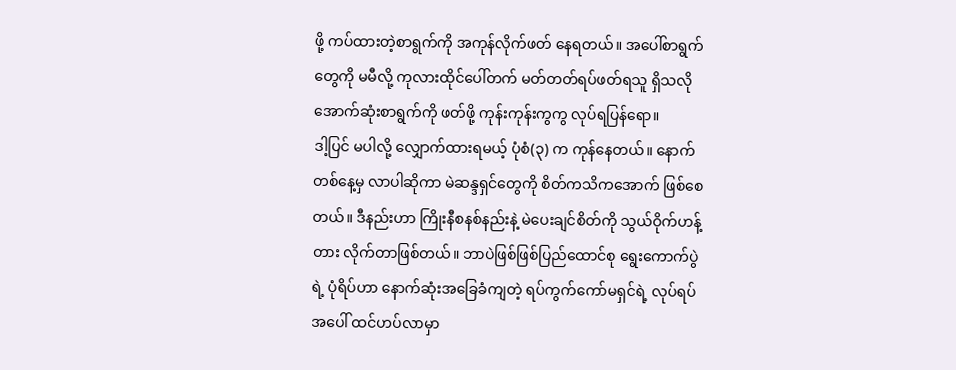ဖို့ ကပ်ထားတဲ့စာရွက်ကို အကုန်လိုက်ဖတ် နေရတယ်။ အပေါ်စာရွက်တွေကို မမီလို့ ကုလားထိုင်ပေါ်တက် မတ်တတ်ရပ်ဖတ်ရသူ ရှိသလို အောက်ဆုံးစာရွက်ကို ဖတ်ဖို့ ကုန်းကုန်းကွကွ လုပ်ရပြန်ရော။
ဒါ့ပြင် မပါလို့ လျှောက်ထားရမယ့် ပုံစံ(၃) က ကုန်နေတယ်။ နောက်တစ်နေ့မှ လာပါဆိုကာ မဲဆန္ဒရှင်တွေကို စိတ်ကသိကအောက် ဖြစ်စေတယ်။ ဒီနည်းဟာ ကြိုးနီစနစ်နည်းနဲ့ မဲပေးချင်စိတ်ကို သွယ်ဝိုက်ဟန့်တား လိုက်တာဖြစ်တယ်။ ဘာပဲဖြစ်ဖြစ်ပြည်ထောင်စု ရွေးကောက်ပွဲရဲ့ ပုံရိပ်ဟာ နောက်ဆုံးအခြေခံကျတဲ့ ရပ်ကွက်ကော်မရှင်ရဲ့ လုပ်ရပ်အပေါ် ထင်ဟပ်လာမှာ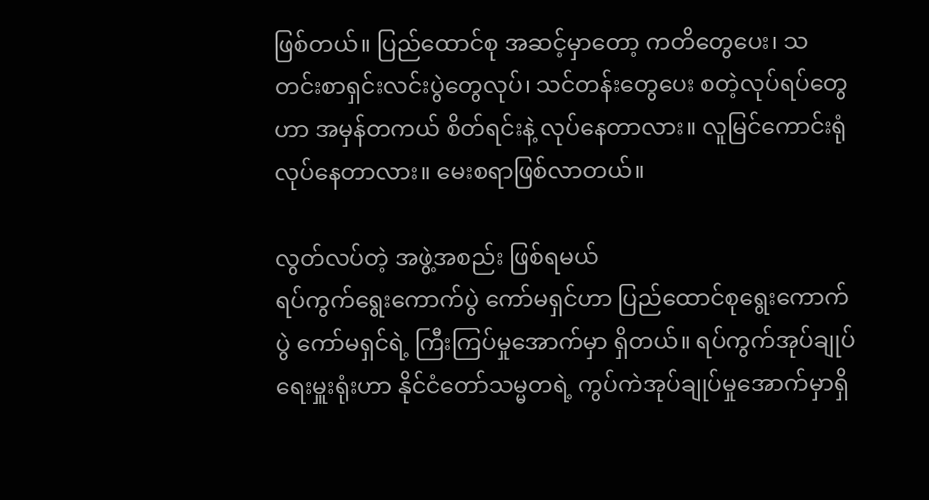ဖြစ်တယ်။ ပြည်ထောင်စု အဆင့်မှာတော့ ကတိတွေပေး၊ သတင်းစာရှင်းလင်းပွဲတွေလုပ်၊ သင်တန်းတွေပေး စတဲ့လုပ်ရပ်တွေဟာ အမှန်တကယ် စိတ်ရင်းနဲ့ လုပ်နေတာလား။ လူမြင်ကောင်းရုံ လုပ်နေတာလား။ မေးစရာဖြစ်လာတယ်။

လွတ်လပ်တဲ့ အဖွဲ့အစည်း ဖြစ်ရမယ်
ရပ်ကွက်ရွေးကောက်ပွဲ ကော်မရှင်ဟာ ပြည်ထောင်စုရွေးကောက်ပွဲ ကော်မရှင်ရဲ့ ကြီးကြပ်မှုအောက်မှာ ရှိတယ်။ ရပ်ကွက်အုပ်ချုပ်ရေးမှူးရုံးဟာ နိုင်ငံတော်သမ္မတရဲ့ ကွပ်ကဲအုပ်ချုပ်မှုအောက်မှာရှိ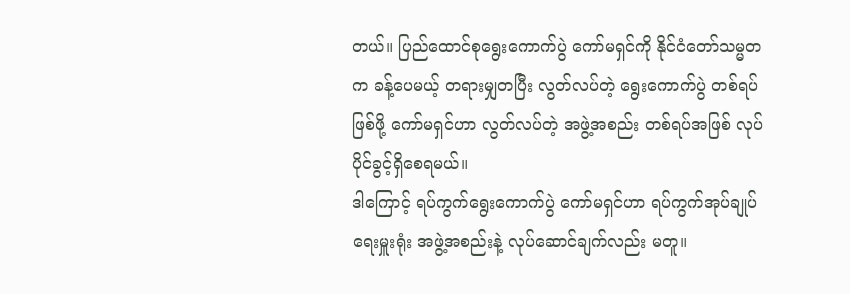တယ်။ ပြည်ထောင်စုရွေးကောက်ပွဲ ကော်မရှင်ကို နိုင်ငံတော်သမ္မတက ခန့်ပေမယ့် တရားမျှတပြီး လွတ်လပ်တဲ့ ရွေးကောက်ပွဲ တစ်ရပ်ဖြစ်ဖို့ ကော်မရှင်ဟာ လွတ်လပ်တဲ့ အဖွဲ့အစည်း တစ်ရပ်အဖြစ် လုပ်ပိုင်ခွင့်ရှိစေရမယ်။
ဒါကြောင့် ရပ်ကွက်ရွေးကောက်ပွဲ ကော်မရှင်ဟာ ရပ်ကွက်အုပ်ချုပ်ရေးမှူးရုံး အဖွဲ့အစည်းနဲ့ လုပ်ဆောင်ချက်လည်း မတူ။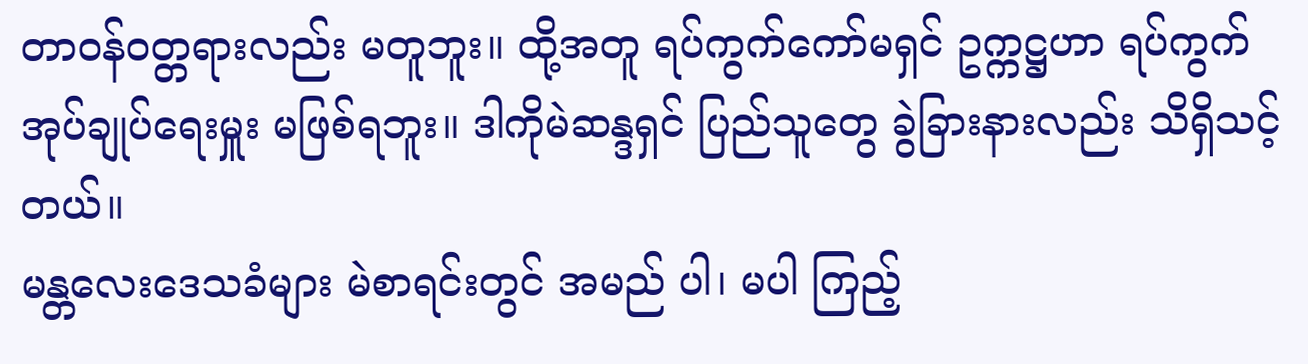တာဝန်ဝတ္တရားလည်း မတူဘူး။ ထို့အတူ ရပ်ကွက်ကော်မရှင် ဥက္ကဋ္ဌဟာ ရပ်ကွက်အုပ်ချုပ်ရေးမှူး မဖြစ်ရဘူး။ ဒါကိုမဲဆန္ဒရှင် ပြည်သူတွေ ခွဲခြားနားလည်း သိရှိသင့်တယ်။
မန္တလေးဒေသခံများ မဲစာရင်းတွင် အမည် ပါ၊ မပါ ကြည့်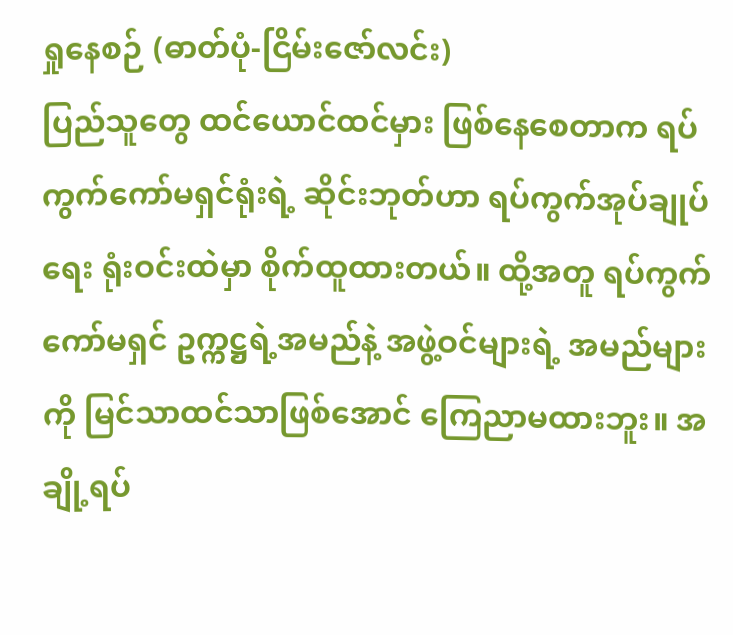ရှုနေစဉ် (ဓာတ်ပုံ-ငြိမ်းဇော်လင်း)
ပြည်သူတွေ ထင်ယောင်ထင်မှား ဖြစ်နေစေတာက ရပ်ကွက်ကော်မရှင်ရုံးရဲ့ ဆိုင်းဘုတ်ဟာ ရပ်ကွက်အုပ်ချုပ်ရေး ရုံးဝင်းထဲမှာ စိုက်ထူထားတယ်။ ထို့အတူ ရပ်ကွက်ကော်မရှင် ဥက္ကဋ္ဌရဲ့အမည်နဲ့ အဖွဲ့ဝင်များရဲ့ အမည်များကို မြင်သာထင်သာဖြစ်အောင် ကြေညာမထားဘူး။ အချို့ရပ်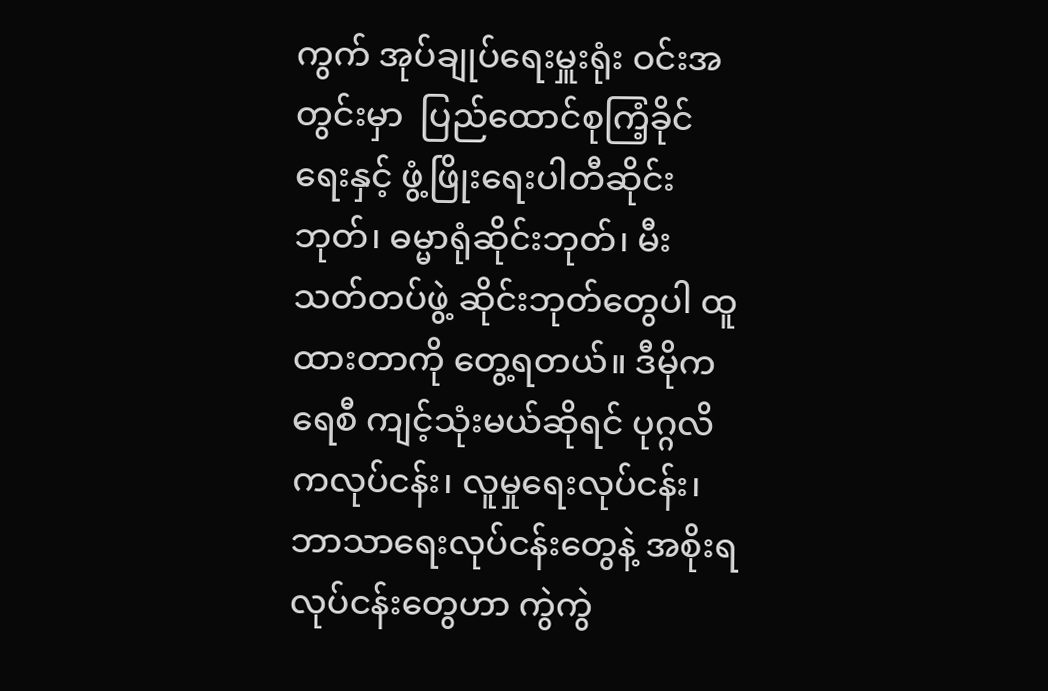ကွက် အုပ်ချုပ်ရေးမှူးရုံး ဝင်းအတွင်းမှာ  ပြည်ထောင်စုကြံ့ခိုင်ရေးနှင့် ဖွံ့ဖြိုးရေးပါတီဆိုင်းဘုတ်၊ ဓမ္မာရုံဆိုင်းဘုတ်၊ မီးသတ်တပ်ဖွဲ့ ဆိုင်းဘုတ်တွေပါ ထူထားတာကို တွေ့ရတယ်။ ဒီမိုကရေစီ ကျင့်သုံးမယ်ဆိုရင် ပုဂ္ဂလိကလုပ်ငန်း၊ လူမှုရေးလုပ်ငန်း၊ ဘာသာရေးလုပ်ငန်းတွေနဲ့ အစိုးရလုပ်ငန်းတွေဟာ ကွဲကွဲ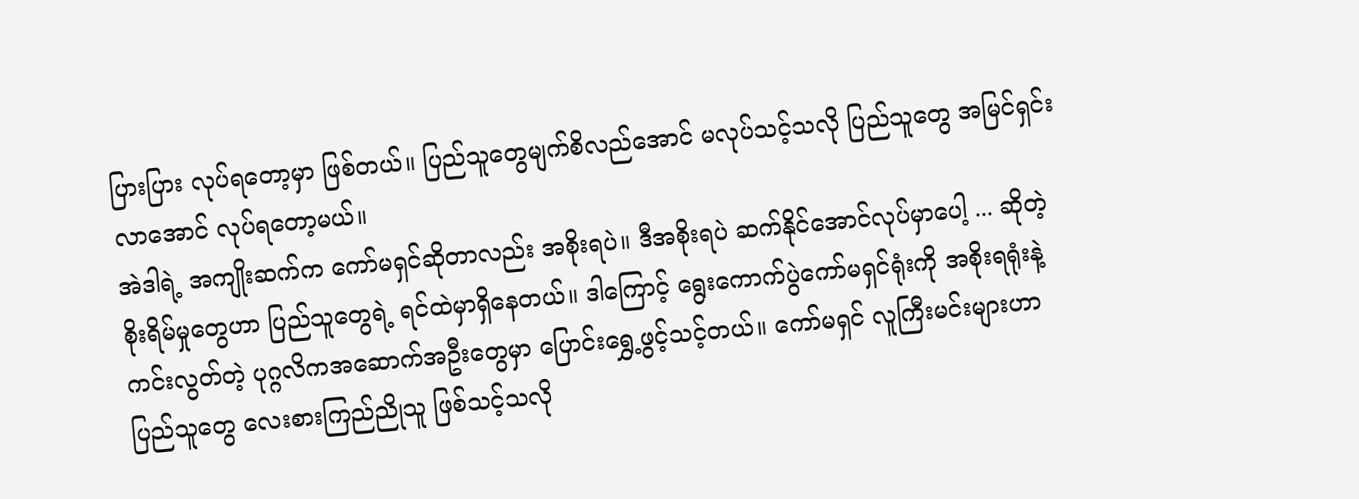ပြားပြား လုပ်ရတော့မှာ ဖြစ်တယ်။ ပြည်သူတွေမျက်စိလည်အောင် မလုပ်သင့်သလို ပြည်သူတွေ အမြင်ရှင်းလာအောင် လုပ်ရတော့မယ်။
အဲဒါရဲ့ အကျိုးဆက်က ကော်မရှင်ဆိုတာလည်း အစိုးရပဲ။ ဒီအစိုးရပဲ ဆက်နိုင်အောင်လုပ်မှာပေါ့ ... ဆိုတဲ့ စိုးရိမ်မှုတွေဟာ ပြည်သူတွေရဲ့ ရင်ထဲမှာရှိနေတယ်။ ဒါကြောင့် ရွေးကောက်ပွဲကော်မရှင်ရုံးကို အစိုးရရုံးနဲ့ ကင်းလွတ်တဲ့ ပုဂ္ဂလိကအဆောက်အဦးတွေမှာ ပြောင်းရွှေ့ဖွင့်သင့်တယ်။ ကော်မရှင် လူကြီးမင်းများဟာ ပြည်သူတွေ လေးစားကြည်ညိုသူ ဖြစ်သင့်သလို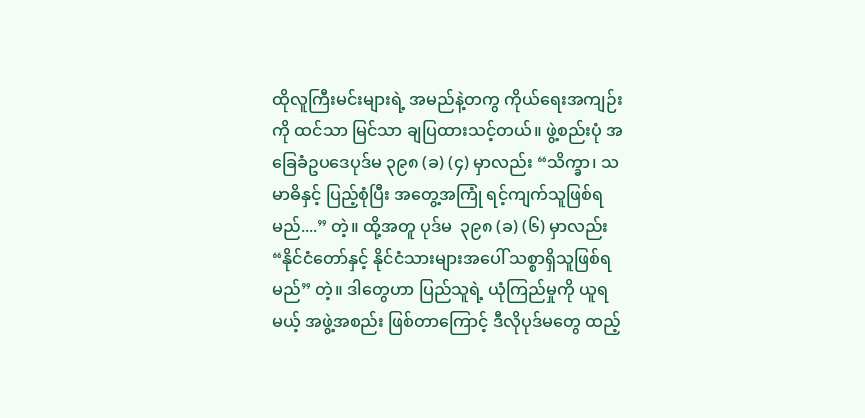ထိုလူကြီးမင်းများရဲ့ အမည်နဲ့တကွ ကိုယ်ရေးအကျဉ်းကို ထင်သာ မြင်သာ ချပြထားသင့်တယ်။ ဖွဲ့စည်းပုံ အခြေခံဥပဒေပုဒ်မ ၃၉၈ (ခ) (၄) မှာလည်း “သိက္ခာ၊ သမာဓိနှင့် ပြည့်စုံပြီး အတွေ့အကြုံ ရင့်ကျက်သူဖြစ်ရမည်....” တဲ့။ ထို့အတူ ပုဒ်မ  ၃၉၈ (ခ) (၆) မှာလည်း “နိုင်ငံတော်နှင့် နိုင်ငံသားများအပေါ် သစ္စာရှိသူဖြစ်ရမည်” တဲ့။ ဒါတွေဟာ ပြည်သူရဲ့ ယုံကြည်မှုကို ယူရမယ့် အဖွဲ့အစည်း ဖြစ်တာကြောင့် ဒီလိုပုဒ်မတွေ ထည့်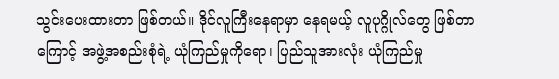သွင်းပေးထားတာ ဖြစ်တယ်။ ဒိုင်လူကြီးနေရာမှာ နေရမယ့် လူပုဂ္ဂိုလ်တွေ ဖြစ်တာကြောင့် အဖွဲ့အစည်းစုံရဲ့ ယုံကြည်မှုကိုရော၊ ပြည်သူအားလုံး ယုံကြည်မှု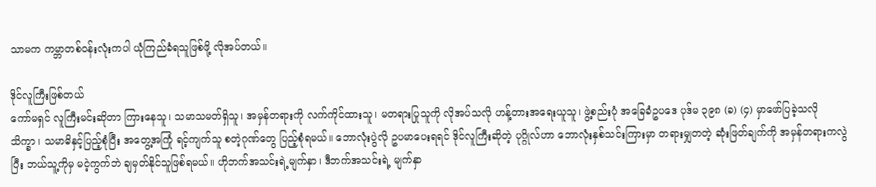သာမက ကမ္ဘာတစ်ဝန်းလုံးကပါ ယုံကြည်ခံရသူဖြစ်ဖို့ လိုအပ်တယ်။

ဒိုင်လူကြီးဖြစ်တယ်
ကော်မရှင် လူကြီးမင်းဆိုတာ ကြားနေသူ၊ သမာသမတ်ရှိသူ၊ အမှန်တရားကို လက်ကိုင်ထားသူ၊ မတရားပြုသူကို လိုအပ်သလို ဟန့်တားအရေးယူသူ၊ ဖွဲ့စည်းပုံ အခြေခံဥပဒေ ပုဒ်မ ၃၉၈ (ခ) (၄) မှာဖော်ပြခဲ့သလို သိက္ခာ၊ သမာဓိနှင့်ပြည့်စုံပြီး အတွေ့အကြုံ ရင့်ကျက်သူ စတဲ့ဂုဏ်တွေ ပြည့်စုံရမယ်။ ဘောလုံးပွဲလို ဥပမာပေးရရင် ဒိုင်လူကြီးဆိုတဲ့ ပုဂ္ဂိုလ်ဟာ ဘောလုံးနှစ်သင်းကြားမှာ တရားမျှတတဲ့ ဆုံးဖြတ်ချက်ကို အမှန်တရားကလွဲပြီး ဘယ်သူ့ကိုမှ မငဲ့ကွက်ဘဲ ချမှတ်နိုင်သူဖြစ်ရမယ်။ ဟိုဘက်အသင်းရဲ့မျက်နှာ၊ ဒီဘက်အသင်းရဲ့ မျက်နှာ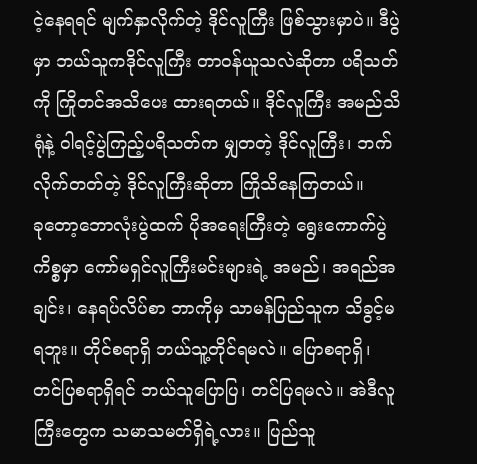ငဲ့နေရရင် မျက်နှာလိုက်တဲ့ ဒိုင်လူကြီး ဖြစ်သွားမှာပဲ။ ဒီပွဲမှာ ဘယ်သူကဒိုင်လူကြီး တာဝန်ယူသလဲဆိုတာ ပရိသတ်ကို ကြိုတင်အသိပေး ထားရတယ်။ ဒိုင်လူကြီး အမည်သိရုံနဲ့ ဝါရင့်ပွဲကြည့်ပရိသတ်က မျှတတဲ့ ဒိုင်လူကြီး၊ ဘက်လိုက်တတ်တဲ့ ဒိုင်လူကြီးဆိုတာ ကြိုသိနေကြတယ်။
ခုတော့ဘောလုံးပွဲထက် ပိုအရေးကြီးတဲ့ ရွေးကောက်ပွဲကိစ္စမှာ ကော်မရှင်လူကြီးမင်းများရဲ့ အမည်၊ အရည်အချင်း၊ နေရပ်လိပ်စာ ဘာကိုမှ သာမန်ပြည်သူက သိခွင့်မရဘူး။ တိုင်စရာရှိ ဘယ်သူ့တိုင်ရမလဲ။ ပြောစရာရှိ၊ တင်ပြစရာရှိရင် ဘယ်သူပြောပြ၊ တင်ပြရမလဲ။ အဲဒီလူကြီးတွေက သမာသမတ်ရှိရဲ့လား။ ပြည်သူ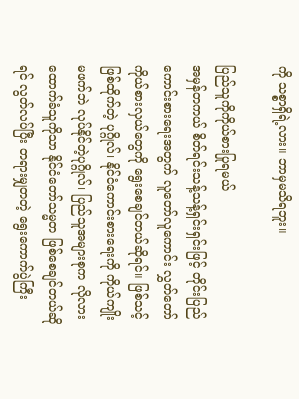ကို သစ္စာရှိရဲ့လား။ ဘာမှမသိရဘူး။

ပြည်သူကိုကိုယ်စားပြုရမယ်
အမှန်တကယ် စိတ်ရင်းသန့်သန့်ရှင်းရှင်းဖြင့် တိုင်းပြည်ကောင်းစားရေးအတွက် လူတော်လူကောင်း လွှတ်တော်ကိုယ်စားလှယ်တွေကို ရွေးစေချင်တယ်ဆိုရင်။ ဖြစ်သင့် ဖြစ်ထိုက်တဲ့ ပုဂ္ဂိုလ်၊ နိုင်ငံကောင်းစားရေးကို ကိုယ်ကျိုးမဖက်ဘဲ လုပ်နိုင်တဲ့ပုဂ္ဂိုလ်၊ ပြည်သူအများစုက လိုလားထောက်ခံသူကိုသာ နိုင်ငံတော်သမ္မတ ဖြစ်စေချင်တယ်ဆိုရင် လွတ်လပ်ပြီး တရားမျှတတဲ့ ရွေးကောက်ပွဲကြီး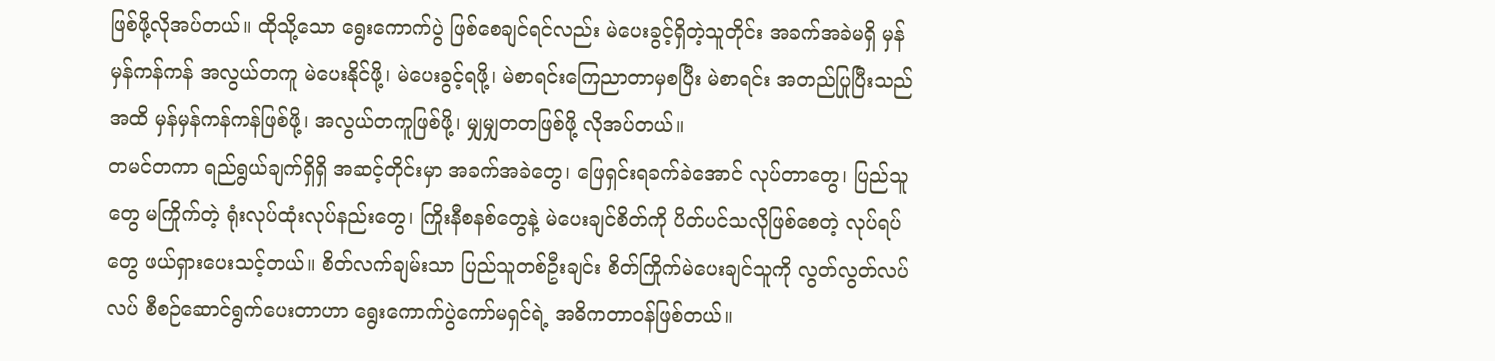ဖြစ်ဖို့လိုအပ်တယ်။ ထိုသို့သော ရွေးကောက်ပွဲ ဖြစ်စေချင်ရင်လည်း မဲပေးခွင့်ရှိတဲ့သူတိုင်း အခက်အခဲမရှိ မှန်မှန်ကန်ကန် အလွယ်တကူ မဲပေးနိုင်ဖို့၊ မဲပေးခွင့်ရဖို့၊ မဲစာရင်းကြေညာတာမှစပြီး မဲစာရင်း အတည်ပြုပြီးသည်အထိ မှန်မှန်ကန်ကန်ဖြစ်ဖို့၊ အလွယ်တကူဖြစ်ဖို့၊ မျှမျှတတဖြစ်ဖို့ လိုအပ်တယ်။
တမင်တကာ ရည်ရွယ်ချက်ရှိရှိ အဆင့်တိုင်းမှာ အခက်အခဲတွေ၊ ဖြေရှင်းရခက်ခဲအောင် လုပ်တာတွေ၊ ပြည်သူတွေ မကြိုက်တဲ့ ရုံးလုပ်ထုံးလုပ်နည်းတွေ၊ ကြိုးနီစနစ်တွေနဲ့ မဲပေးချင်စိတ်ကို ပိတ်ပင်သလိုဖြစ်စေတဲ့ လုပ်ရပ်တွေ ဖယ်ရှားပေးသင့်တယ်။ စိတ်လက်ချမ်းသာ ပြည်သူတစ်ဦးချင်း စိတ်ကြိုက်မဲပေးချင်သူကို လွတ်လွတ်လပ်လပ် စီစဉ်ဆောင်ရွက်ပေးတာဟာ ရွေးကောက်ပွဲကော်မရှင်ရဲ့ အဓိကတာဝန်ဖြစ်တယ်။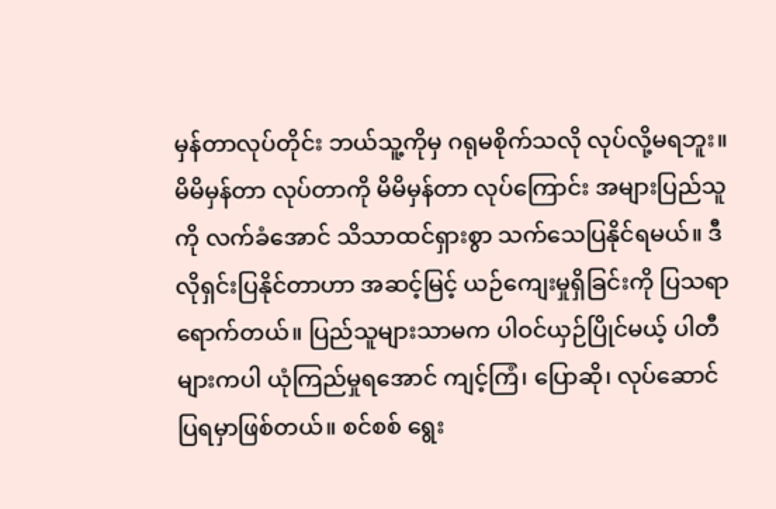မှန်တာလုပ်တိုင်း ဘယ်သူ့ကိုမှ ဂရုမစိုက်သလို လုပ်လို့မရဘူး။ မိမိမှန်တာ လုပ်တာကို မိမိမှန်တာ လုပ်ကြောင်း အများပြည်သူကို လက်ခံအောင် သိသာထင်ရှားစွာ သက်သေပြနိုင်ရမယ်။ ဒီလိုရှင်းပြနိုင်တာဟာ အဆင့်မြင့် ယဉ်ကျေးမှုရှိခြင်းကို ပြသရာရောက်တယ်။ ပြည်သူများသာမက ပါဝင်ယှဉ်ပြိုင်မယ့် ပါတီများကပါ ယုံကြည်မှုရအောင် ကျင့်ကြံ၊ ပြောဆို၊ လုပ်ဆောင် ပြရမှာဖြစ်တယ်။ စင်စစ် ရွေး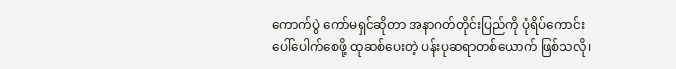ကောက်ပွဲ ကော်မရှင်ဆိုတာ အနာဂတ်တိုင်းပြည်ကို ပုံရိပ်ကောင်း ပေါ်ပေါက်စေဖို့ ထုဆစ်ပေးတဲ့ ပန်းပုဆရာတစ်ယောက် ဖြစ်သလို၊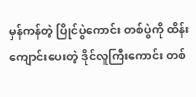မှန်ကန်တဲ့ ပြိုင်ပွဲကောင်း တစ်ပွဲကို ထိန်းကျောင်းပေးတဲ့ ဒိုင်လူကြီးကောင်း တစ်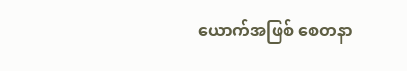ယောက်အဖြစ် စေတနာ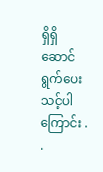ရှိရှိ ဆောင်ရွက်ပေးသင့်ပါကြောင်း . .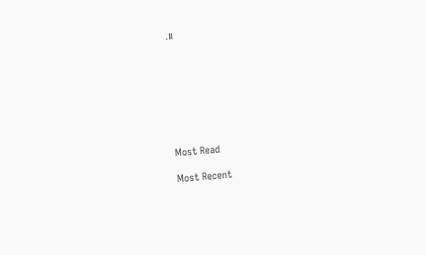.။








Most Read

Most Recent